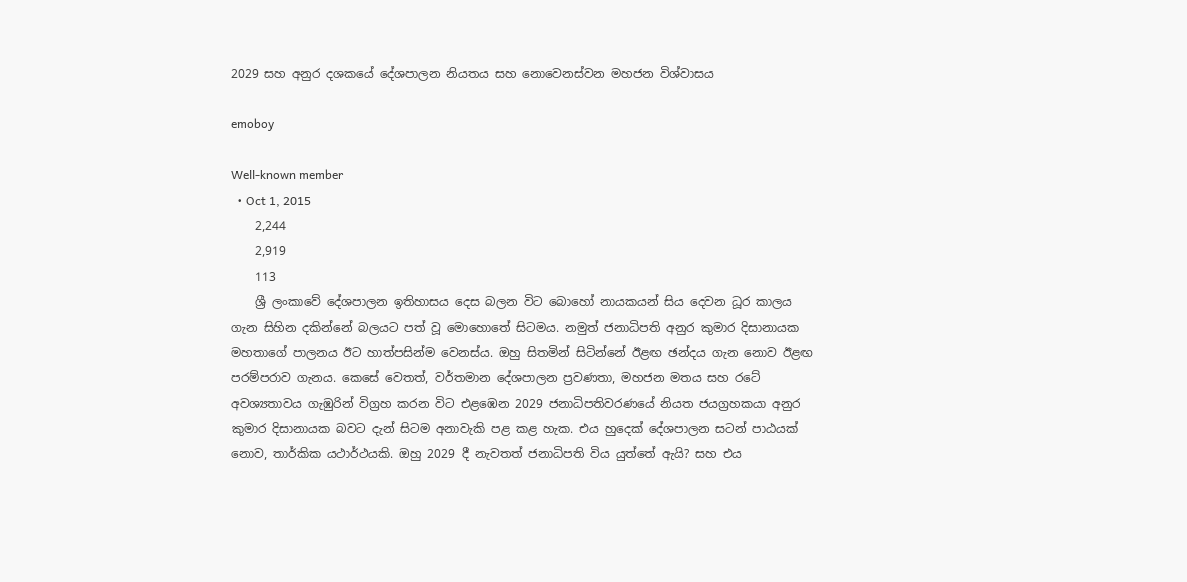2029 සහ අනුර දශකයේ දේශපාලන නියතය සහ නොවෙනස්වන මහජන විශ්වාසය

emoboy

Well-known member
  • Oct 1, 2015
    2,244
    2,919
    113
    ශ්‍රී ලංකාවේ දේශපාලන ඉතිහාසය දෙස බලන විට බොහෝ නායකයන් සිය දෙවන ධූර කාලය ගැන සිහින දකින්නේ බලයට පත් වූ මොහොතේ සිටමය. නමුත් ජනාධිපති අනුර කුමාර දිසානායක මහතාගේ පාලනය ඊට හාත්පසින්ම වෙනස්ය. ඔහු සිතමින් සිටින්නේ ඊළඟ ඡන්දය ගැන නොව ඊළඟ පරම්පරාව ගැනය. කෙසේ වෙතත්, වර්තමාන දේශපාලන ප්‍රවණතා, මහජන මතය සහ රටේ අවශ්‍යතාවය ගැඹුරින් විග්‍රහ කරන විට එළඹෙන 2029 ජනාධිපතිවරණයේ නියත ජයග්‍රහකයා අනුර කුමාර දිසානායක බවට දැන් සිටම අනාවැකි පළ කළ හැක. එය හුදෙක් දේශපාලන සටන් පාඨයක් නොව, තාර්කික යථාර්ථයකි. ඔහු 2029 දී නැවතත් ජනාධිපති විය යුත්තේ ඇයි? සහ එය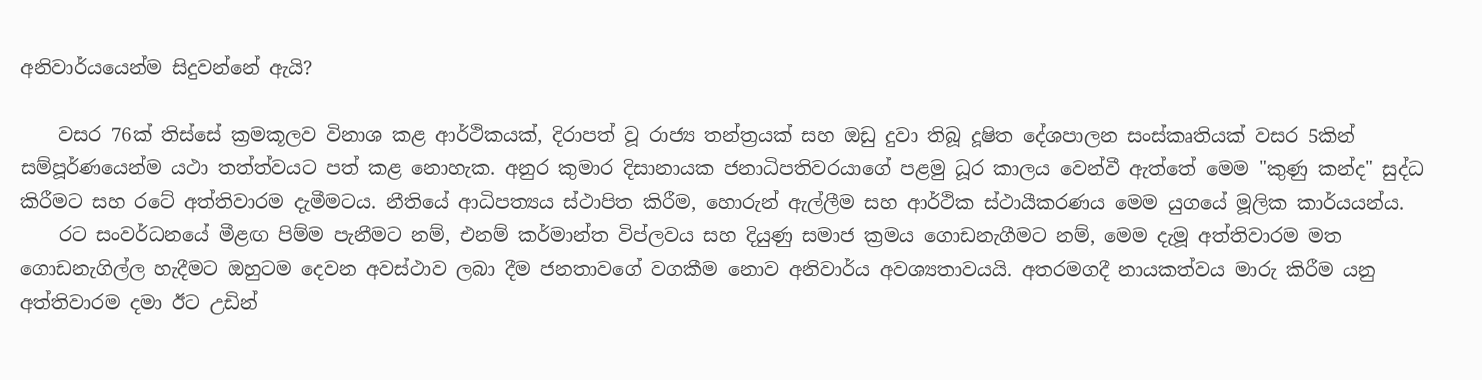අනිවාර්යයෙන්ම සිදුවන්නේ ඇයි?

    වසර 76ක් තිස්සේ ක්‍රමකූලව විනාශ කළ ආර්ථිකයක්, දිරාපත් වූ රාජ්‍ය තන්ත්‍රයක් සහ ඔඩු දුවා තිබූ දූෂිත දේශපාලන සංස්කෘතියක් වසර 5කින් සම්පූර්ණයෙන්ම යථා තත්ත්වයට පත් කළ නොහැක. අනුර කුමාර දිසානායක ජනාධිපතිවරයාගේ පළමු ධූර කාලය වෙන්වී ඇත්තේ මෙම "කුණු කන්ද" සුද්ධ කිරීමට සහ රටේ අත්තිවාරම දැමීමටය. නීතියේ ආධිපත්‍යය ස්ථාපිත කිරීම, හොරුන් ඇල්ලීම සහ ආර්ථික ස්ථායීකරණය මෙම යුගයේ මූලික කාර්යයන්ය.
    රට සංවර්ධනයේ මීළඟ පිම්ම පැනීමට නම්, එනම් කර්මාන්ත විප්ලවය සහ දියුණු සමාජ ක්‍රමය ගොඩනැගීමට නම්, මෙම දැමූ අත්තිවාරම මත ගොඩනැගිල්ල හැදීමට ඔහුටම දෙවන අවස්ථාව ලබා දීම ජනතාවගේ වගකීම නොව අනිවාර්ය අවශ්‍යතාවයයි. අතරමගදී නායකත්වය මාරු කිරීම යනු අත්තිවාරම දමා ඊට උඩින්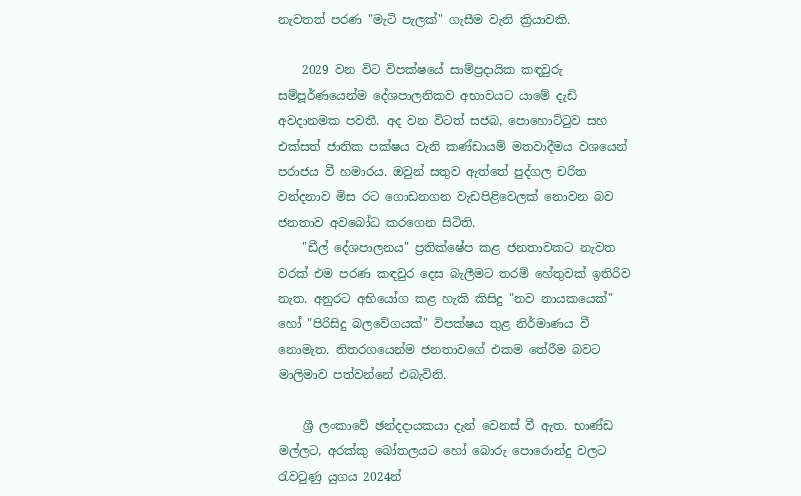නැවතත් පරණ "මැටි පැලක්" ගැසීම වැනි ක්‍රියාවකි.

    2029 වන විට විපක්ෂයේ සාම්ප්‍රදායික කඳවුරු සම්පූර්ණයෙන්ම දේශපාලනිකව අභාවයට යාමේ දැඩි අවදානමක පවතී. අද වන විටත් සජබ, පොහොට්ටුව සහ එක්සත් ජාතික පක්ෂය වැනි කණ්ඩායම් මතවාදීමය වශයෙන් පරාජය වී හමාරය. ඔවුන් සතුව ඇත්තේ පුද්ගල චරිත වන්දනාව මිස රට ගොඩනගන වැඩපිළිවෙලක් නොවන බව ජනතාව අවබෝධ කරගෙන සිටිති.
    "ඩීල් දේශපාලනය" ප්‍රතික්ෂේප කළ ජනතාවකට නැවත වරක් එම පරණ කඳවුර දෙස බැලීමට තරම් හේතුවක් ඉතිරිව නැත. අනුරට අභියෝග කළ හැකි කිසිදු "නව නායකයෙක්" හෝ "පිරිසිදු බලවේගයක්" විපක්ෂය තුළ නිර්මාණය වී නොමැත. නිතරගයෙන්ම ජනතාවගේ එකම තේරීම බවට මාලිමාව පත්වන්නේ එබැවිනි.

    ශ්‍රී ලංකාවේ ඡන්දදායකයා දැන් වෙනස් වී ඇත. භාණ්ඩ මල්ලට, අරක්කු බෝතලයට හෝ බොරු පොරොන්දු වලට රැවටුණු යුගය 2024න්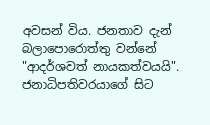අවසන් විය. ජනතාව දැන් බලාපොරොත්තු වන්නේ "ආදර්ශවත් නායකත්වයයි". ජනාධිපතිවරයාගේ සිට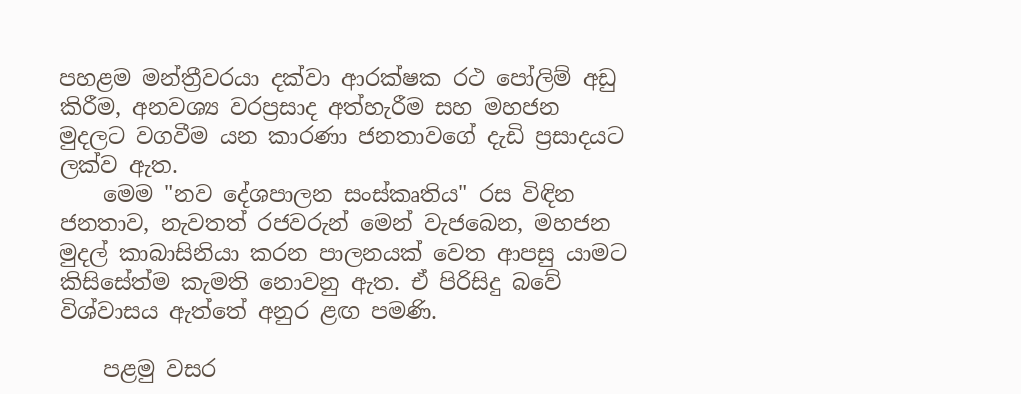පහළම මන්ත්‍රීවරයා දක්වා ආරක්ෂක රථ පෝලිම් අඩු කිරීම, අනවශ්‍ය වරප්‍රසාද අත්හැරීම සහ මහජන මුදලට වගවීම යන කාරණා ජනතාවගේ දැඩි ප්‍රසාදයට ලක්ව ඇත.
    මෙම "නව දේශපාලන සංස්කෘතිය" රස විඳින ජනතාව, නැවතත් රජවරුන් මෙන් වැජබෙන, මහජන මුදල් කාබාසිනියා කරන පාලනයක් වෙත ආපසු යාමට කිසිසේත්ම කැමති නොවනු ඇත. ඒ පිරිසිදු බවේ විශ්වාසය ඇත්තේ අනුර ළඟ පමණි.

    පළමු වසර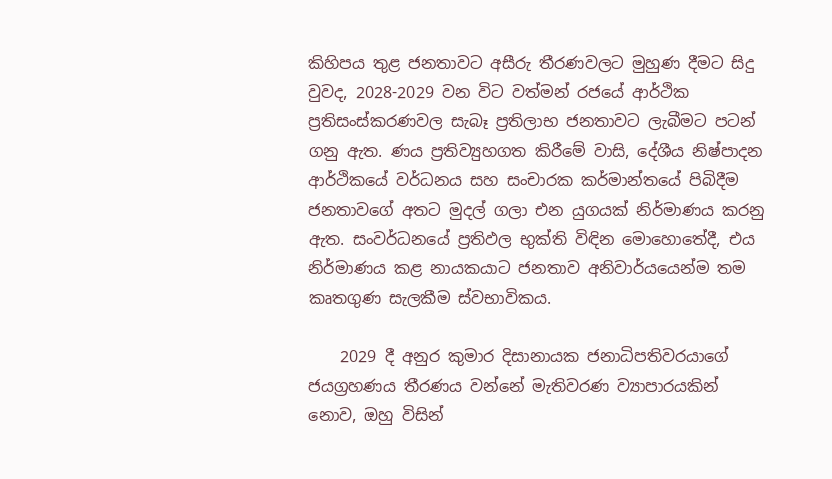කිහිපය තුළ ජනතාවට අසීරු තීරණවලට මුහුණ දීමට සිදු වුවද, 2028-2029 වන විට වත්මන් රජයේ ආර්ථික ප්‍රතිසංස්කරණවල සැබෑ ප්‍රතිලාභ ජනතාවට ලැබීමට පටන් ගනු ඇත. ණය ප්‍රතිව්‍යුහගත කිරීමේ වාසි, දේශීය නිෂ්පාදන ආර්ථිකයේ වර්ධනය සහ සංචාරක කර්මාන්තයේ පිබිදීම ජනතාවගේ අතට මුදල් ගලා එන යුගයක් නිර්මාණය කරනු ඇත. සංවර්ධනයේ ප්‍රතිඵල භුක්ති විඳින මොහොතේදී, එය නිර්මාණය කළ නායකයාට ජනතාව අනිවාර්යයෙන්ම තම කෘතගුණ සැලකීම ස්වභාවිකය.

    2029 දී අනුර කුමාර දිසානායක ජනාධිපතිවරයාගේ ජයග්‍රහණය තීරණය වන්නේ මැතිවරණ ව්‍යාපාරයකින් නොව, ඔහු විසින්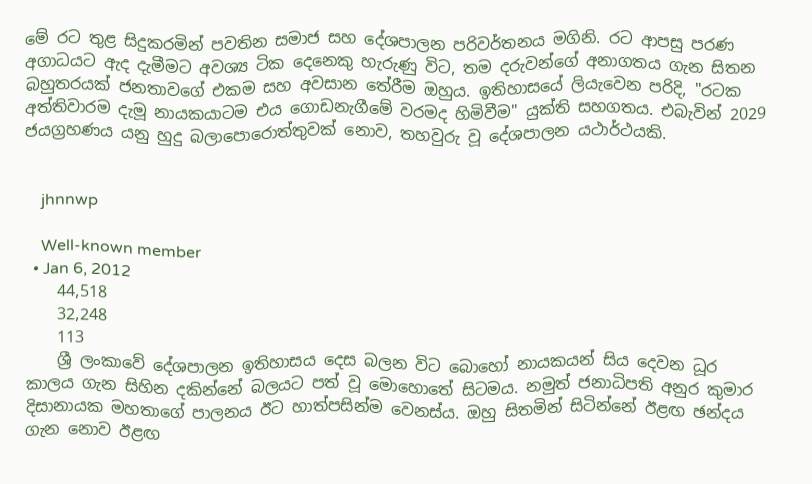මේ රට තුළ සිදුකරමින් පවතින සමාජ සහ දේශපාලන පරිවර්තනය මගිනි. රට ආපසු පරණ අගාධයට ඇද දැමීමට අවශ්‍ය ටික දෙනෙකු හැරුණු විට, තම දරුවන්ගේ අනාගතය ගැන සිතන බහුතරයක් ජනතාවගේ එකම සහ අවසාන තේරීම ඔහුය. ඉතිහාසයේ ලියැවෙන පරිදි, "රටක අත්තිවාරම දැමූ නායකයාටම එය ගොඩනැගීමේ වරමද හිමිවීම" යුක්ති සහගතය. එබැවින් 2029 ජයග්‍රහණය යනු හුදු බලාපොරොත්තුවක් නොව, තහවුරු වූ දේශපාලන යථාර්ථයකි.


    jhnnwp

    Well-known member
  • Jan 6, 2012
    44,518
    32,248
    113
    ශ්‍රී ලංකාවේ දේශපාලන ඉතිහාසය දෙස බලන විට බොහෝ නායකයන් සිය දෙවන ධූර කාලය ගැන සිහින දකින්නේ බලයට පත් වූ මොහොතේ සිටමය. නමුත් ජනාධිපති අනුර කුමාර දිසානායක මහතාගේ පාලනය ඊට හාත්පසින්ම වෙනස්ය. ඔහු සිතමින් සිටින්නේ ඊළඟ ඡන්දය ගැන නොව ඊළඟ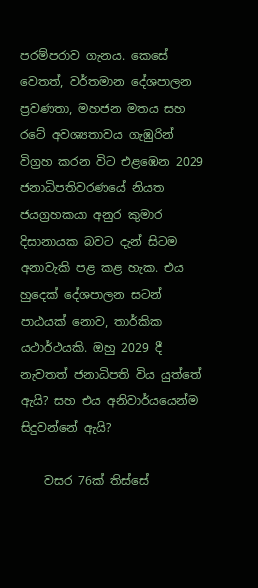පරම්පරාව ගැනය. කෙසේ වෙතත්, වර්තමාන දේශපාලන ප්‍රවණතා, මහජන මතය සහ රටේ අවශ්‍යතාවය ගැඹුරින් විග්‍රහ කරන විට එළඹෙන 2029 ජනාධිපතිවරණයේ නියත ජයග්‍රහකයා අනුර කුමාර දිසානායක බවට දැන් සිටම අනාවැකි පළ කළ හැක. එය හුදෙක් දේශපාලන සටන් පාඨයක් නොව, තාර්කික යථාර්ථයකි. ඔහු 2029 දී නැවතත් ජනාධිපති විය යුත්තේ ඇයි? සහ එය අනිවාර්යයෙන්ම සිදුවන්නේ ඇයි?

    වසර 76ක් තිස්සේ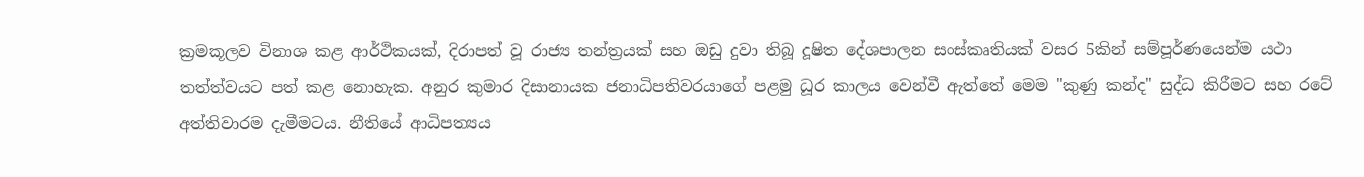ක්‍රමකූලව විනාශ කළ ආර්ථිකයක්, දිරාපත් වූ රාජ්‍ය තන්ත්‍රයක් සහ ඔඩු දුවා තිබූ දූෂිත දේශපාලන සංස්කෘතියක් වසර 5කින් සම්පූර්ණයෙන්ම යථා තත්ත්වයට පත් කළ නොහැක. අනුර කුමාර දිසානායක ජනාධිපතිවරයාගේ පළමු ධූර කාලය වෙන්වී ඇත්තේ මෙම "කුණු කන්ද" සුද්ධ කිරීමට සහ රටේ අත්තිවාරම දැමීමටය. නීතියේ ආධිපත්‍යය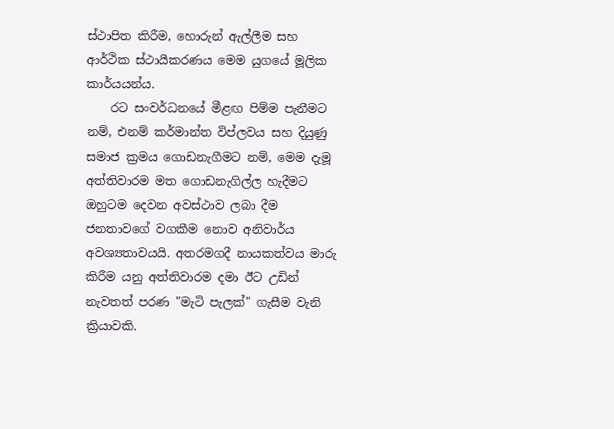ස්ථාපිත කිරීම, හොරුන් ඇල්ලීම සහ ආර්ථික ස්ථායීකරණය මෙම යුගයේ මූලික කාර්යයන්ය.
    රට සංවර්ධනයේ මීළඟ පිම්ම පැනීමට නම්, එනම් කර්මාන්ත විප්ලවය සහ දියුණු සමාජ ක්‍රමය ගොඩනැගීමට නම්, මෙම දැමූ අත්තිවාරම මත ගොඩනැගිල්ල හැදීමට ඔහුටම දෙවන අවස්ථාව ලබා දීම ජනතාවගේ වගකීම නොව අනිවාර්ය අවශ්‍යතාවයයි. අතරමගදී නායකත්වය මාරු කිරීම යනු අත්තිවාරම දමා ඊට උඩින් නැවතත් පරණ "මැටි පැලක්" ගැසීම වැනි ක්‍රියාවකි.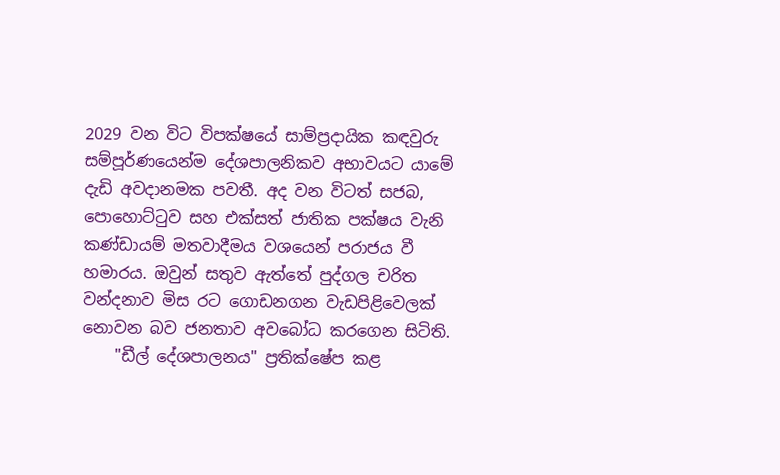2029 වන විට විපක්ෂයේ සාම්ප්‍රදායික කඳවුරු සම්පූර්ණයෙන්ම දේශපාලනිකව අභාවයට යාමේ දැඩි අවදානමක පවතී. අද වන විටත් සජබ, පොහොට්ටුව සහ එක්සත් ජාතික පක්ෂය වැනි කණ්ඩායම් මතවාදීමය වශයෙන් පරාජය වී හමාරය. ඔවුන් සතුව ඇත්තේ පුද්ගල චරිත වන්දනාව මිස රට ගොඩනගන වැඩපිළිවෙලක් නොවන බව ජනතාව අවබෝධ කරගෙන සිටිති.
    "ඩීල් දේශපාලනය" ප්‍රතික්ෂේප කළ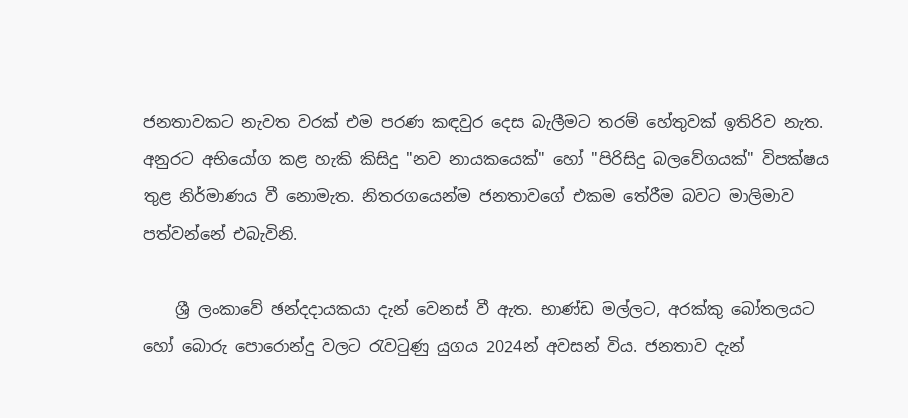ජනතාවකට නැවත වරක් එම පරණ කඳවුර දෙස බැලීමට තරම් හේතුවක් ඉතිරිව නැත. අනුරට අභියෝග කළ හැකි කිසිදු "නව නායකයෙක්" හෝ "පිරිසිදු බලවේගයක්" විපක්ෂය තුළ නිර්මාණය වී නොමැත. නිතරගයෙන්ම ජනතාවගේ එකම තේරීම බවට මාලිමාව පත්වන්නේ එබැවිනි.

    ශ්‍රී ලංකාවේ ඡන්දදායකයා දැන් වෙනස් වී ඇත. භාණ්ඩ මල්ලට, අරක්කු බෝතලයට හෝ බොරු පොරොන්දු වලට රැවටුණු යුගය 2024න් අවසන් විය. ජනතාව දැන්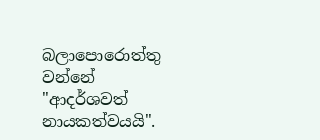බලාපොරොත්තු වන්නේ "ආදර්ශවත් නායකත්වයයි".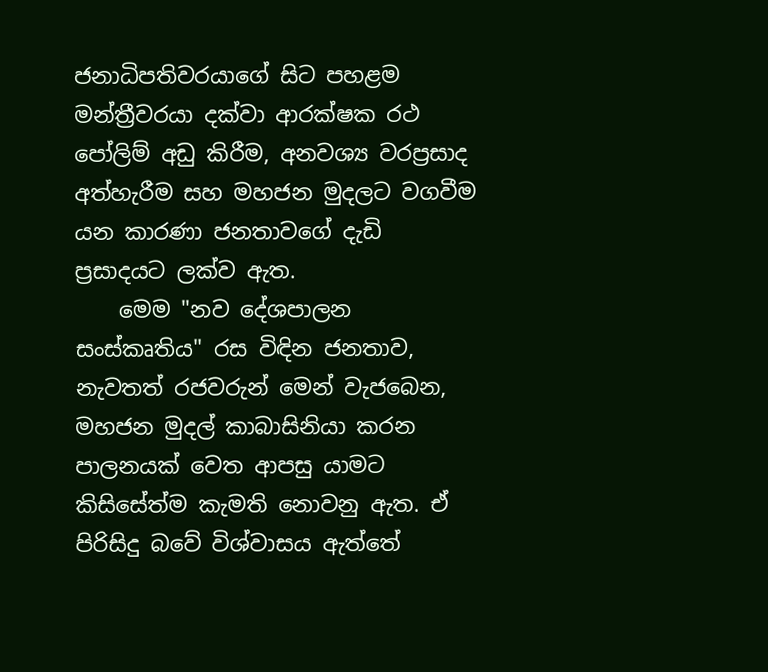ජනාධිපතිවරයාගේ සිට පහළම මන්ත්‍රීවරයා දක්වා ආරක්ෂක රථ පෝලිම් අඩු කිරීම, අනවශ්‍ය වරප්‍රසාද අත්හැරීම සහ මහජන මුදලට වගවීම යන කාරණා ජනතාවගේ දැඩි ප්‍රසාදයට ලක්ව ඇත.
    මෙම "නව දේශපාලන සංස්කෘතිය" රස විඳින ජනතාව, නැවතත් රජවරුන් මෙන් වැජබෙන, මහජන මුදල් කාබාසිනියා කරන පාලනයක් වෙත ආපසු යාමට කිසිසේත්ම කැමති නොවනු ඇත. ඒ පිරිසිදු බවේ විශ්වාසය ඇත්තේ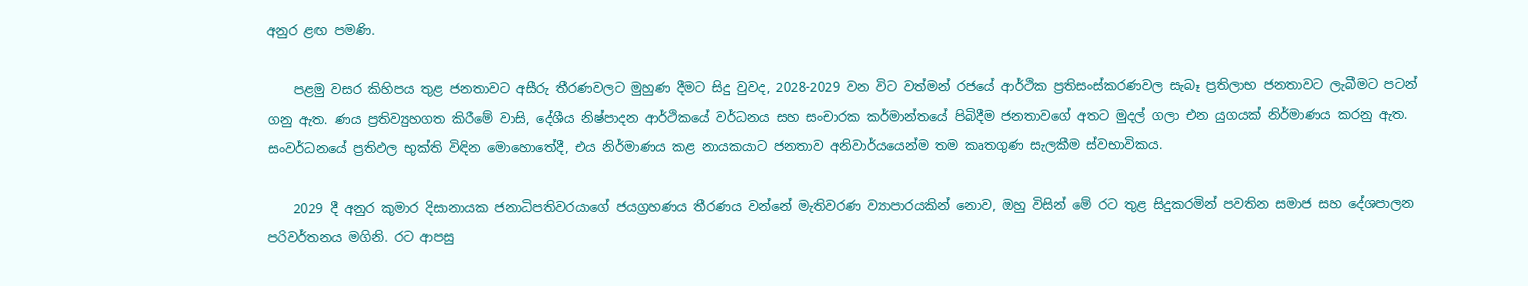අනුර ළඟ පමණි.

    පළමු වසර කිහිපය තුළ ජනතාවට අසීරු තීරණවලට මුහුණ දීමට සිදු වුවද, 2028-2029 වන විට වත්මන් රජයේ ආර්ථික ප්‍රතිසංස්කරණවල සැබෑ ප්‍රතිලාභ ජනතාවට ලැබීමට පටන් ගනු ඇත. ණය ප්‍රතිව්‍යුහගත කිරීමේ වාසි, දේශීය නිෂ්පාදන ආර්ථිකයේ වර්ධනය සහ සංචාරක කර්මාන්තයේ පිබිදීම ජනතාවගේ අතට මුදල් ගලා එන යුගයක් නිර්මාණය කරනු ඇත. සංවර්ධනයේ ප්‍රතිඵල භුක්ති විඳින මොහොතේදී, එය නිර්මාණය කළ නායකයාට ජනතාව අනිවාර්යයෙන්ම තම කෘතගුණ සැලකීම ස්වභාවිකය.

    2029 දී අනුර කුමාර දිසානායක ජනාධිපතිවරයාගේ ජයග්‍රහණය තීරණය වන්නේ මැතිවරණ ව්‍යාපාරයකින් නොව, ඔහු විසින් මේ රට තුළ සිදුකරමින් පවතින සමාජ සහ දේශපාලන පරිවර්තනය මගිනි. රට ආපසු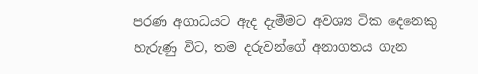පරණ අගාධයට ඇද දැමීමට අවශ්‍ය ටික දෙනෙකු හැරුණු විට, තම දරුවන්ගේ අනාගතය ගැන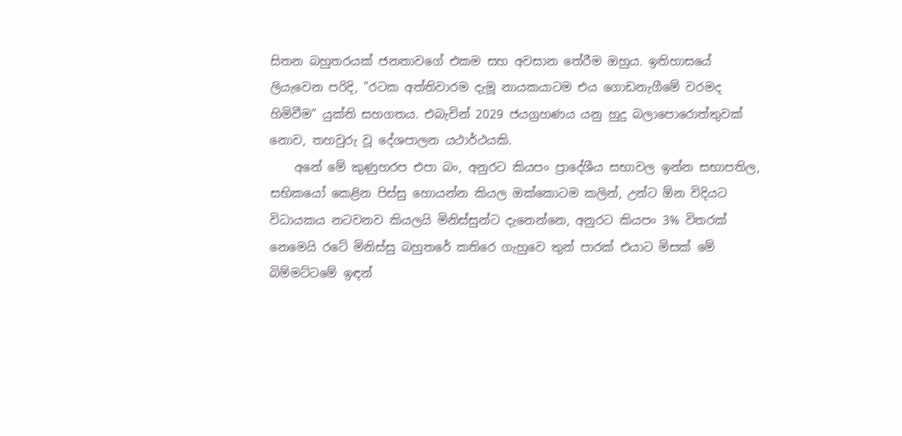සිතන බහුතරයක් ජනතාවගේ එකම සහ අවසාන තේරීම ඔහුය. ඉතිහාසයේ ලියැවෙන පරිදි, "රටක අත්තිවාරම දැමූ නායකයාටම එය ගොඩනැගීමේ වරමද හිමිවීම" යුක්ති සහගතය. එබැවින් 2029 ජයග්‍රහණය යනු හුදු බලාපොරොත්තුවක් නොව, තහවුරු වූ දේශපාලන යථාර්ථයකි.
    අනේ මේ කුණුහරප එපා බං, අනුරට කියපං ප්‍රාදේශීය සභාවල ඉන්න සභාපතිල, සභිකයෝ කෙළින පිස්සු හොයන්න කියල ඔක්කොටම කලින්, උන්ට ඕන විදියට විධායකය නටවනව කියලයි මිනිස්සුන්ට දැනෙන්නෙ, අනුරට කියපං 3% විතරක් නෙමෙයි රටේ මිනිස්සු බහුතරේ කතිරෙ ගැහුවෙ තුන් පාරක් එයාට මිසක් මේ බිම්මට්ටමේ ඉඳන්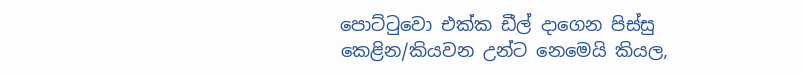පොට්ටුවො එක්ක ඩීල් දාගෙන පිස්සු කෙළින/කියවන උන්ට නෙමෙයි කියල,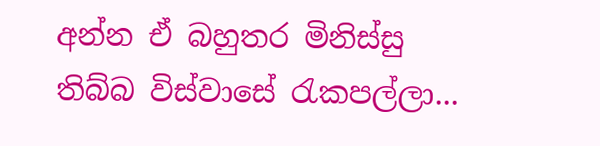අන්න ඒ බහුතර මිනිස්සු තිබ්බ විස්වාසේ රැකපල්ලා...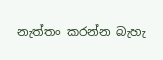නැත්තං කරන්න බැහැ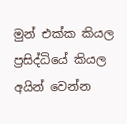මුන් එක්ක කියල ප්‍රසිද්ධියේ කියල අයින් වෙන්න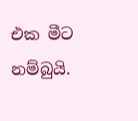එක මීට නම්බුයි.